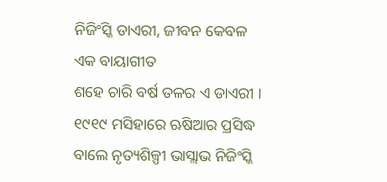ନିଜିଂସ୍କି ଡାଏରୀ, ଜୀବନ କେବଳ ଏକ ବାୟାଗୀତ
ଶହେ ଚାରି ବର୍ଷ ତଳର ଏ ଡାଏରୀ । ୧୯୧୯ ମସିହାରେ ଋଷିଆର ପ୍ରସିଦ୍ଧ ବାଲେ ନୃତ୍ୟଶିଳ୍ପୀ ଭାସ୍ଲାଭ ନିଜିଂସ୍କି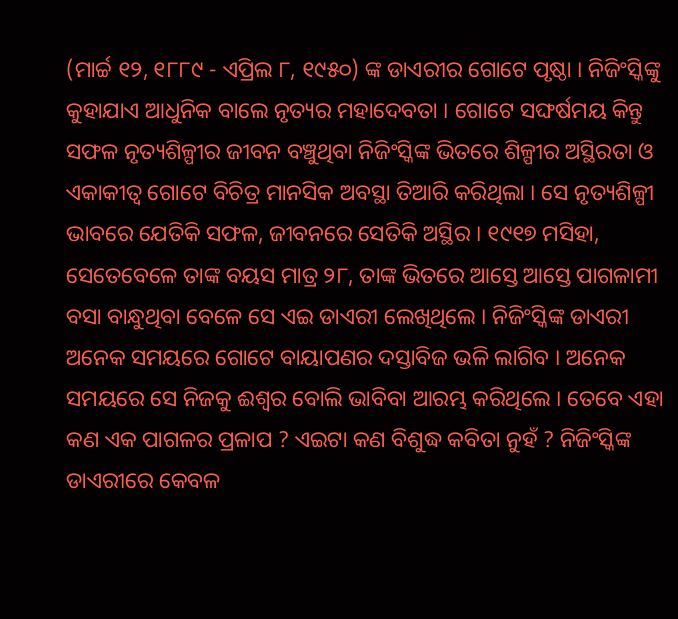(ମାର୍ଚ୍ଚ ୧୨, ୧୮୮୯ - ଏପ୍ରିଲ ୮, ୧୯୫୦) ଙ୍କ ଡାଏରୀର ଗୋଟେ ପୃଷ୍ଠା । ନିଜିଂସ୍କିଙ୍କୁ କୁହାଯାଏ ଆଧୁନିକ ବାଲେ ନୃତ୍ୟର ମହାଦେବତା । ଗୋଟେ ସଙ୍ଘର୍ଷମୟ କିନ୍ତୁ ସଫଳ ନୃତ୍ୟଶିଳ୍ପୀର ଜୀବନ ବଞ୍ଚୁଥିବା ନିଜିଂସ୍କିଙ୍କ ଭିତରେ ଶିଳ୍ପୀର ଅସ୍ଥିରତା ଓ ଏକାକୀତ୍ଵ ଗୋଟେ ବିଚିତ୍ର ମାନସିକ ଅବସ୍ଥା ତିଆରି କରିଥିଲା । ସେ ନୃତ୍ୟଶିଳ୍ପୀ ଭାବରେ ଯେତିକି ସଫଳ, ଜୀବନରେ ସେତିକି ଅସ୍ଥିର । ୧୯୧୭ ମସିହା, ସେତେବେଳେ ତାଙ୍କ ବୟସ ମାତ୍ର ୨୮, ତାଙ୍କ ଭିତରେ ଆସ୍ତେ ଆସ୍ତେ ପାଗଳାମୀ ବସା ବାନ୍ଧୁଥିବା ବେଳେ ସେ ଏଇ ଡାଏରୀ ଲେଖିଥିଲେ । ନିଜିଂସ୍କିଙ୍କ ଡାଏରୀ ଅନେକ ସମୟରେ ଗୋଟେ ବାୟାପଣର ଦସ୍ତାବିଜ ଭଳି ଲାଗିବ । ଅନେକ ସମୟରେ ସେ ନିଜକୁ ଈଶ୍ଵର ବୋଲି ଭାବିବା ଆରମ୍ଭ କରିଥିଲେ । ତେବେ ଏହା କଣ ଏକ ପାଗଳର ପ୍ରଳାପ ? ଏଇଟା କଣ ବିଶୁଦ୍ଧ କବିତା ନୁହଁ ? ନିଜିଂସ୍କିଙ୍କ ଡାଏରୀରେ କେବଳ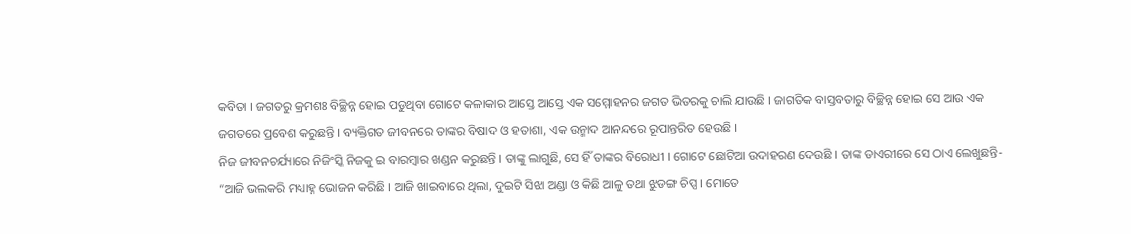କବିତା । ଜଗତରୁ କ୍ରମଶଃ ବିଚ୍ଛିନ୍ନ ହୋଇ ପଡୁଥିବା ଗୋଟେ କଳାକାର ଆସ୍ତେ ଆସ୍ତେ ଏକ ସମ୍ମୋହନର ଜଗତ ଭିତରକୁ ଚାଲି ଯାଉଛି । ଜାଗତିକ ବାସ୍ତବତାରୁ ବିଚ୍ଛିନ୍ନ ହୋଇ ସେ ଆଉ ଏକ ଜଗତରେ ପ୍ରବେଶ କରୁଛନ୍ତି । ବ୍ୟକ୍ତିଗତ ଜୀବନରେ ତାଙ୍କର ବିଷାଦ ଓ ହତାଶା, ଏକ ଉନ୍ମାଦ ଆନନ୍ଦରେ ରୂପାନ୍ତରିତ ହେଉଛି ।
ନିଜ ଜୀବନଚର୍ଯ୍ୟାରେ ନିଜିଂସ୍କି ନିଜକୁ ଇ ବାରମ୍ବାର ଖଣ୍ଡନ କରୁଛନ୍ତି । ତାଙ୍କୁ ଲାଗୁଛି, ସେ ହିଁ ତାଙ୍କର ବିରୋଧୀ । ଗୋଟେ ଛୋଟିଆ ଉଦାହରଣ ଦେଉଛି । ତାଙ୍କ ଡାଏରୀରେ ସେ ଠାଏ ଲେଖୁଛନ୍ତି- “ଆଜି ଭଲକରି ମଧ୍ୟାହ୍ନ ଭୋଜନ କରିଛି । ଆଜି ଖାଇବାରେ ଥିଲା, ଦୁଇଟି ସିଝା ଅଣ୍ଡା ଓ କିଛି ଆଳୁ ତଥା ଝୁଡଙ୍ଗ ଚିପ୍ସ । ମୋତେ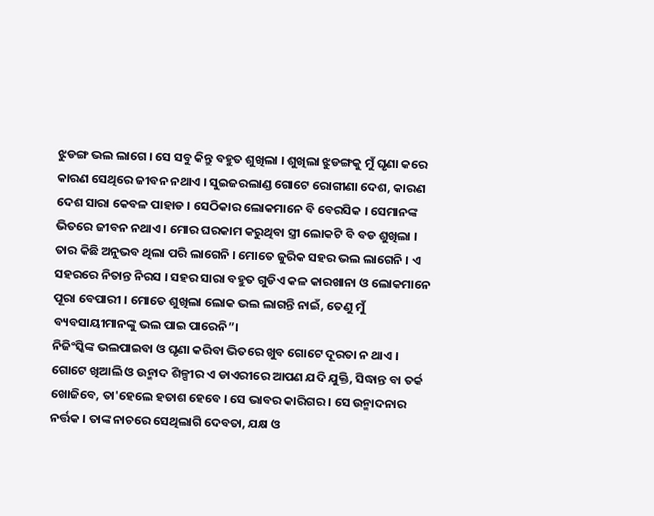ଝୁଡଙ୍ଗ ଭଲ ଲାଗେ । ସେ ସବୁ କିନ୍ତୁ ବହୁତ ଶୁଖିଲା । ଶୁଖିଲା ଝୁଡଙ୍ଗକୁ ମୁଁ ଘୃଣା କରେ କାରଣ ସେଥିରେ ଜୀବନ ନଥାଏ । ସୁଇଜରଲାଣ୍ଡ ଗୋଟେ ରୋଗୀଣା ଦେଶ, କାରଣ ଦେଶ ସାରା କେବଳ ପାହାଡ । ସେଠିକାର ଲୋକମାନେ ବି ବେରସିକ । ସେମାନଙ୍କ ଭିତରେ ଜୀବନ ନଥାଏ । ମୋର ଘରକାମ କରୁଥିବା ସ୍ତ୍ରୀ ଲୋକଟି ବି ବଡ ଶୁଖିଲା । ତାର କିଛି ଅନୁଭବ ଥିଲା ପରି ଲାଗେନି । ମୋତେ ଜୁରିକ ସହର ଭଲ ଲାଗେନି । ଏ ସହରରେ ନିତାନ୍ତ ନିରସ । ସହର ସାରା ବହୁତ ଗୁଡିଏ କଳ କାରଖାନା ଓ ଲୋକମାନେ ପୂରା ବେପାରୀ । ମୋତେ ଶୁଖିଲା ଲୋକ ଭଲ ଲାଗନ୍ତି ନାଇଁ, ତେଣୁ ମୁଁ ବ୍ୟବସାୟୀମାନଙ୍କୁ ଭଲ ପାଇ ପାରେନି”।
ନିଜିଂସ୍କିଙ୍କ ଭଲପାଇବା ଓ ଘୃଣା କରିବା ଭିତରେ ଖୁବ ଗୋଟେ ଦୂରତା ନ ଥାଏ । ଗୋଟେ ଖିଆଲି ଓ ଉନ୍ମାଦ ଶିଳ୍ପୀର ଏ ଡାଏରୀରେ ଆପଣ ଯଦି ଯୁକ୍ତି, ସିଦ୍ଧାନ୍ତ ବା ତର୍କ ଖୋଜିବେ, ତା'ହେଲେ ହତାଶ ହେବେ । ସେ ଭାବର କାରିଗର । ସେ ଉନ୍ମାଦନାର ନର୍ତ୍ତକ । ତାଙ୍କ ନାଚରେ ସେଥିଲାଗି ଦେବତା, ଯକ୍ଷ ଓ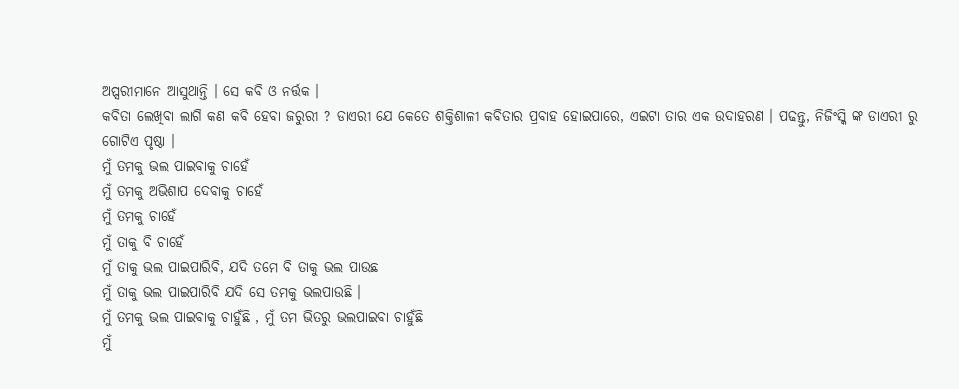ଅପ୍ସରୀମାନେ ଆସୁଥାନ୍ତି । ସେ କବି ଓ ନର୍ତ୍ତକ ।
କବିତା ଲେଖିବା ଲାଗି କଣ କବି ହେବା ଜରୁରୀ ? ଡାଏରୀ ଯେ କେତେ ଶକ୍ତିଶାଳୀ କବିତାର ପ୍ରବାହ ହୋଇପାରେ, ଏଇଟା ତାର ଏକ ଉଦାହରଣ । ପଢନ୍ତୁ, ନିଜିଂସ୍କି ଙ୍କ ଡାଏରୀ ରୁ ଗୋଟିଏ ପୃଷ୍ଠା ।
ମୁଁ ତମକୁ ଭଲ ପାଇବାକୁ ଚାହେଁ
ମୁଁ ତମକୁ ଅଭିଶାପ ଦେବାକୁ ଚାହେଁ
ମୁଁ ତମକୁ ଚାହେଁ
ମୁଁ ତାକୁ ବି ଚାହେଁ
ମୁଁ ତାକୁ ଭଲ ପାଇପାରିବି, ଯଦି ତମେ ବି ତାକୁ ଭଲ ପାଉଛ
ମୁଁ ତାକୁ ଭଲ ପାଇପାରିବି ଯଦି ସେ ତମକୁ ଭଲପାଉଛି ।
ମୁଁ ତମକୁ ଭଲ ପାଇବାକୁ ଚାହୁଁଛି , ମୁଁ ତମ ଭିତରୁ ଭଲପାଇବା ଚାହୁଁଛି
ମୁଁ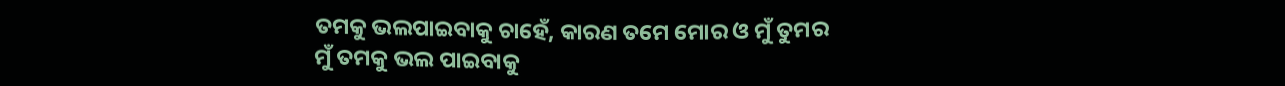ତମକୁ ଭଲପାଇବାକୁ ଚାହେଁ, କାରଣ ତମେ ମୋର ଓ ମୁଁ ତୁମର
ମୁଁ ତମକୁ ଭଲ ପାଇବାକୁ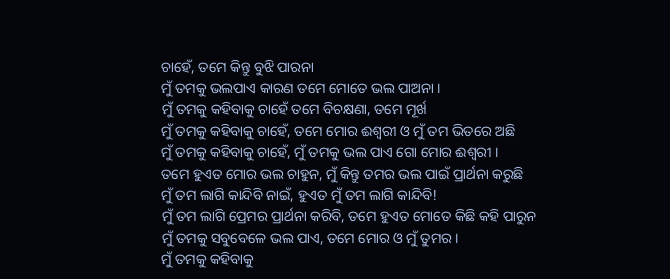ଚାହେଁ, ତମେ କିନ୍ତୁ ବୁଝି ପାରନା
ମୁଁ ତମକୁ ଭଲପାଏ କାରଣ ତମେ ମୋତେ ଭଲ ପାଅନା ।
ମୁଁ ତମକୁ କହିବାକୁ ଚାହେଁ ତମେ ବିଚକ୍ଷଣା, ତମେ ମୂର୍ଖ
ମୁଁ ତମକୁ କହିବାକୁ ଚାହେଁ, ତମେ ମୋର ଈଶ୍ଵରୀ ଓ ମୁଁ ତମ ଭିତରେ ଅଛି
ମୁଁ ତମକୁ କହିବାକୁ ଚାହେଁ, ମୁଁ ତମକୁ ଭଲ ପାଏ ଗୋ ମୋର ଈଶ୍ଵରୀ ।
ତମେ ହୁଏତ ମୋର ଭଲ ଚାହୁନ, ମୁଁ କିନ୍ତୁ ତମର ଭଲ ପାଇଁ ପ୍ରାର୍ଥନା କରୁଛି
ମୁଁ ତମ ଲାଗି କାନ୍ଦିବି ନାଇଁ, ହୁଏତ ମୁଁ ତମ ଲାଗି କାନ୍ଦିବି!
ମୁଁ ତମ ଲାଗି ପ୍ରେମର ପ୍ରାର୍ଥନା କରିବି, ତମେ ହୁଏତ ମୋତେ କିଛି କହି ପାରୁନ
ମୁଁ ତମକୁ ସବୁବେଳେ ଭଲ ପାଏ, ତମେ ମୋର ଓ ମୁଁ ତୁମର ।
ମୁଁ ତମକୁ କହିବାକୁ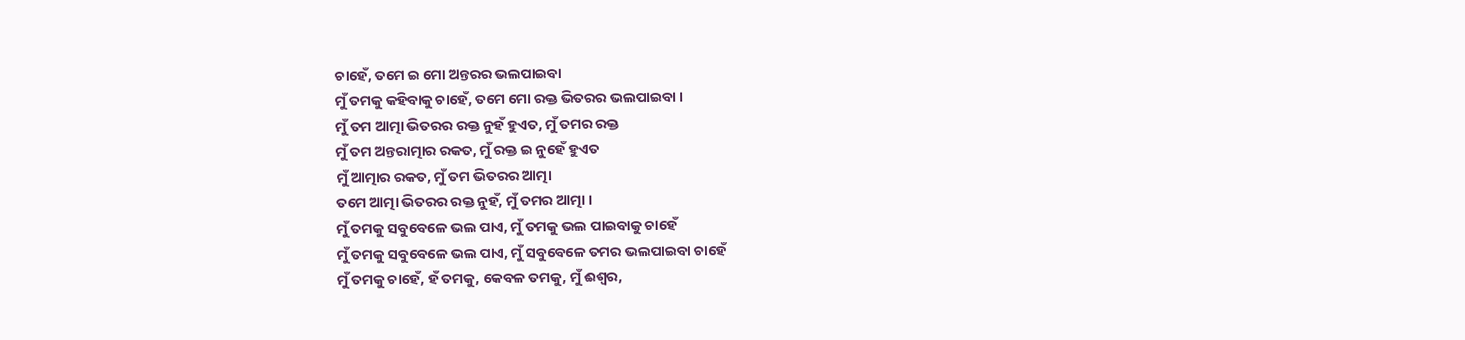ଚାହେଁ, ତମେ ଇ ମୋ ଅନ୍ତରର ଭଲପାଇବା
ମୁଁ ତମକୁ କହିବାକୁ ଚାହେଁ, ତମେ ମୋ ରକ୍ତ ଭିତରର ଭଲପାଇବା ।
ମୁଁ ତମ ଆତ୍ମା ଭିତରର ରକ୍ତ ନୁହଁ ହୁଏତ, ମୁଁ ତମର ରକ୍ତ
ମୁଁ ତମ ଅନ୍ତରାତ୍ମାର ରକତ, ମୁଁ ରକ୍ତ ଇ ନୁହେଁ ହୁଏତ
ମୁଁ ଆତ୍ମାର ରକତ, ମୁଁ ତମ ଭିତରର ଆତ୍ମା
ତମେ ଆତ୍ମା ଭିତରର ରକ୍ତ ନୁହଁ, ମୁଁ ତମର ଆତ୍ମା ।
ମୁଁ ତମକୁ ସବୁବେଳେ ଭଲ ପାଏ, ମୁଁ ତମକୁ ଭଲ ପାଇବାକୁ ଚାହେଁ
ମୁଁ ତମକୁ ସବୁବେଳେ ଭଲ ପାଏ, ମୁଁ ସବୁବେଳେ ତମର ଭଲପାଇବା ଚାହେଁ
ମୁଁ ତମକୁ ଚାହେଁ, ହଁ ତମକୁ, କେବଳ ତମକୁ, ମୁଁ ଈଶ୍ଵର,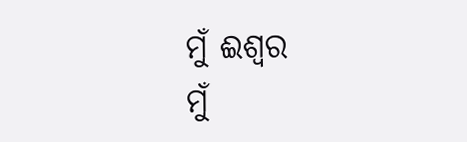ମୁଁ ଈଶ୍ଵର
ମୁଁ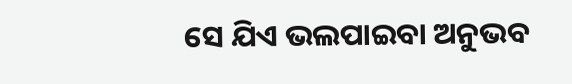ସେ ଯିଏ ଭଲପାଇବା ଅନୁଭବ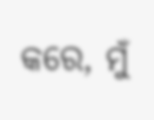କରେ, ମୁଁ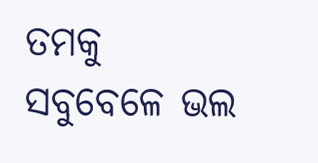ତମକୁ ସବୁବେଳେ ଭଲ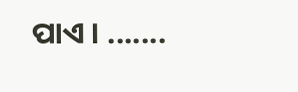ପାଏ । .......